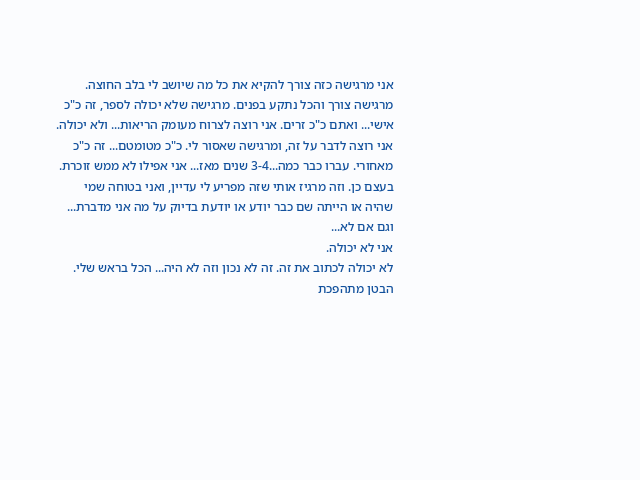אני מרגישה כזה צורך להקיא את כל מה שיושב לי בלב החוצה. מרגישה צורך והכל נתקע בפנים. מרגישה שלא יכולה לספר, זה כ"כ אישי... ואתם כ"כ זרים. אני רוצה לצרוח מעומק הריאות... ולא יכולה. אני רוצה לדבר על זה, ומרגישה שאסור לי. כ"כ מטומטם... זה כ"כ מאחורי. עברו כבר כמה...3-4 שנים מאז... אני אפילו לא ממש זוכרת. בעצם כן. וזה מרגיז אותי שזה מפריע לי עדיין, ואני בטוחה שמי שהיה או הייתה שם כבר יודע או יודעת בדיוק על מה אני מדברת... וגם אם לא...
אני לא יכולה.
לא יכולה לכתוב את זה. זה לא נכון וזה לא היה... הכל בראש שלי. הבטן מתהפכת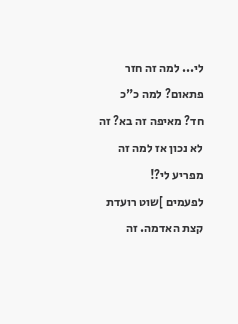לי... למה זה חזר פתאום? למה כ"כ חד? מאיפה זה בא? זה לא נכון אז למה זה מפריע לי?!
לפעמים ]שוט רועדת קצת האדמה. זה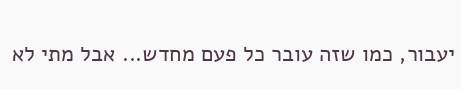יעבור, כמו שזה עובר כל פעם מחדש... אבל מתי לא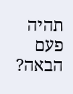תהיה פעם הבאה?